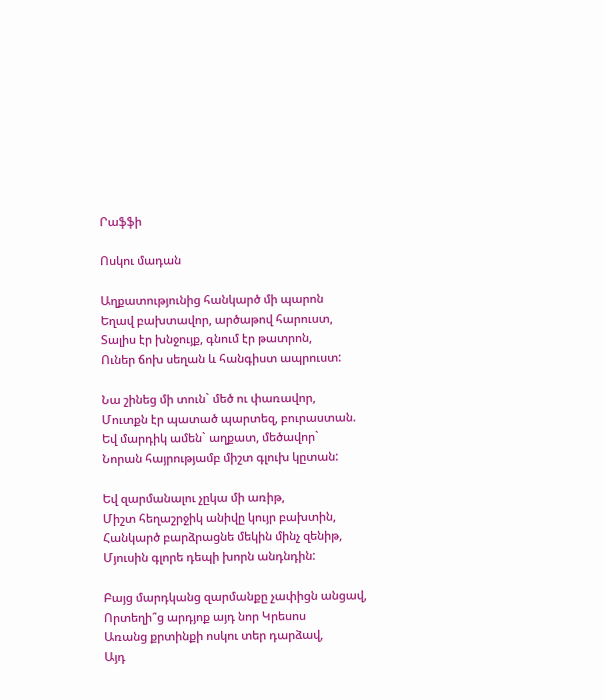Րաֆֆի

Ոսկու մադան

Աղքատությունից հանկարծ մի պարոն
Եղավ բախտավոր, արծաթով հարուստ,
Տալիս էր խնջույք, գնում էր թատրոն,
Ուներ ճոխ սեղան և հանգիստ ապրուստ:

Նա շինեց մի տուն` մեծ ու փառավոր,
Մուտքն էր պատած պարտեզ, բուրաստան.
Եվ մարդիկ ամեն` աղքատ, մեծավոր`
Նորան հայրությամբ միշտ գլուխ կըտան:

Եվ զարմանալու չըկա մի առիթ,
Միշտ հեղաշրջիկ անիվը կույր բախտին,
Հանկարծ բարձրացնե մեկին մինչ զենիթ,
Մյուսին գլորե դեպի խորն անդնդին:

Բայց մարդկանց զարմանքը չափիցն անցավ,
Որտեղի՞ց արդյոք այդ նոր Կրեսոս
Առանց քրտինքի ոսկու տեր դարձավ,
Այդ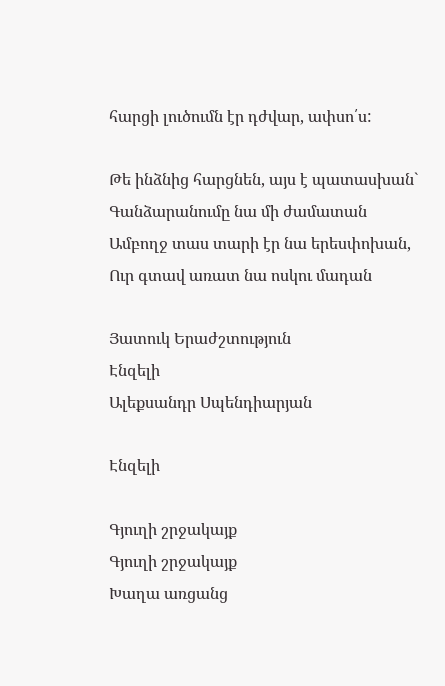հարցի լուծումն էր դժվար, ափսո՛ս:

Թե ինձնից հարցնեն, այս է պատասխան`
Գանձարանումը նա մի ժամատան
Ամբողջ տաս տարի էր նա երեսփոխան,
Ուր գտավ առատ նա ոսկու մադան

Յատուկ Երաժշտություն
Էնզելի
Ալեքսանդր Սպենդիարյան

Էնզելի

Գյուղի շրջակայք
Գյուղի շրջակայք
Խաղա առցանց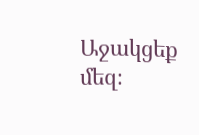Աջակցեք մեզ։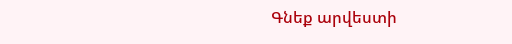Գնեք արվեստի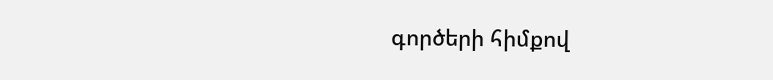գործերի հիմքով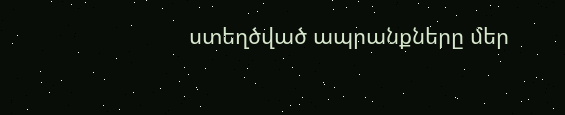ստեղծված ապրանքները մեր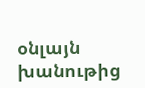օնլայն խանութից